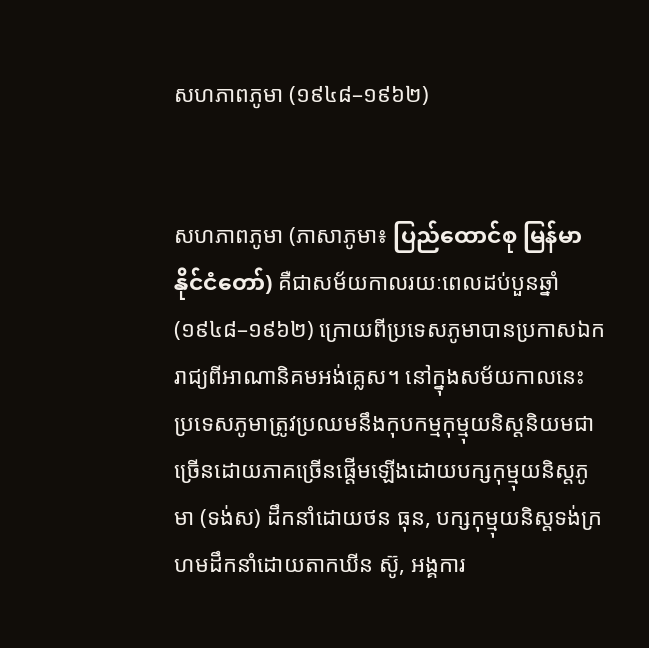សហភាពភូមា (១៩៤៨–១៩៦២)


សហភាពភូមា (ភាសាភូមា៖ ပြည်ထောင်စု မြန်မာနိုင်ငံတော်‌) គឺជាសម័យកាលរយៈពេលដប់បួនឆ្នាំ (១៩៤៨–១៩៦២) ក្រោយពីប្រទេសភូមាបានប្រកាសឯករាជ្យពីអាណានិគមអង់គ្លេស។ នៅក្នុងសម័យកាលនេះ ប្រទេសភូមាត្រូវប្រឈមនឹងកុបកម្មកុម្មុយនិស្តនិយមជាច្រើនដោយភាគច្រើនផ្តើមឡើងដោយបក្សកុម្មុយនិស្តភូមា (ទង់ស) ដឹកនាំដោយថន ធុន, បក្សកុម្មុយនិស្តទង់ក្រហមដឹកនាំដោយតាកឃីន ស៊ូ, អង្គការ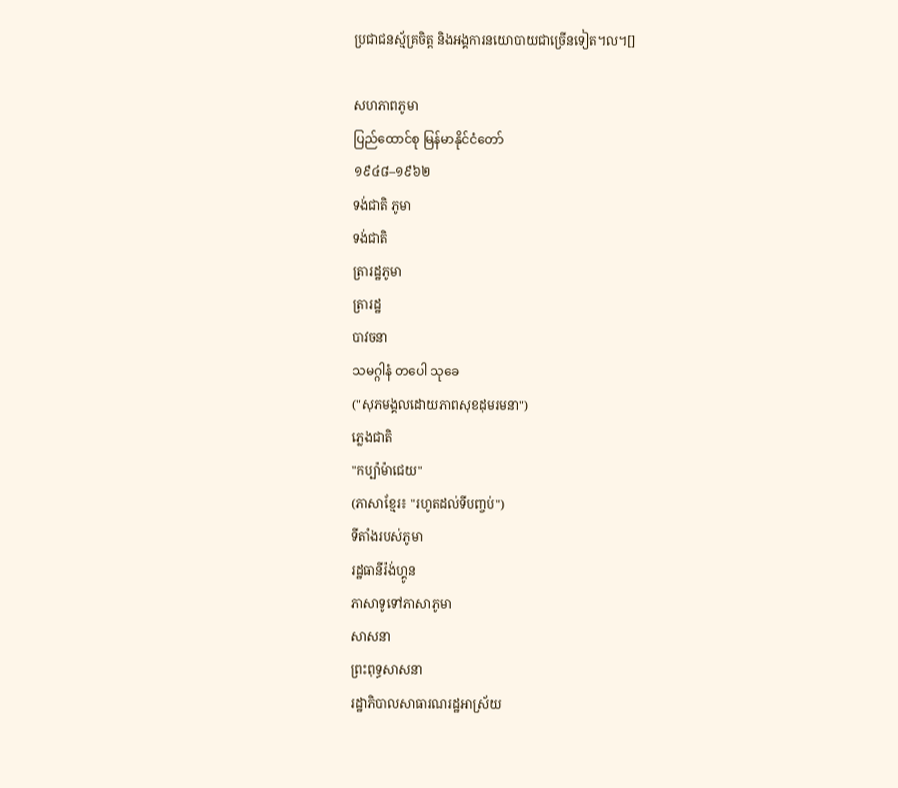ប្រជាជនស្ម័គ្រចិត្ត និងអង្គការនយោបាយជាច្រើនទៀត។ល។[]

សហភាពភូមា
ပြည်ထောင်စု မြန်မာနိုင်ငံတော်‌
១៩៤៨–១៩៦២
ទង់ជាតិ ភូមា
ទង់ជាតិ
ត្រារដ្ឋភូមា
ត្រារដ្ឋ
បាវចនា
သမဂ္ဂါနံ တပေါ သုခေ
("សុភមង្គលដោយភាពសុខដុមរមនា")
ភ្លេងជាតិ
"កប្ប៉ាម៉ាជេយ"
(ភាសាខ្មែរ៖ "រហូតដល់ទីបញ្ចប់")
ទីតាំងរបស់ភូមា
រដ្ឋធានីរ៉ង់ហ្គូន
ភាសាទូទៅភាសាភូមា
សាសនា
ព្រះពុទ្ធសាសនា
រដ្ឋាភិបាលសាធារណរដ្ឋអាស្រ័យ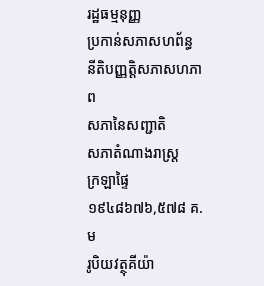រដ្ឋធម្មនុញ្ញ
ប្រកាន់សភាសហព័ន្ធ
នីតិបញ្ញត្តិសភាសហភាព
សភានៃសញ្ជាតិ
សភាតំណាងរាស្ត្រ
ក្រឡាផ្ទៃ
១៩៤៨៦៧៦,៥៧៨ គ.ម
រូបិយវត្ថុគីយ៉ា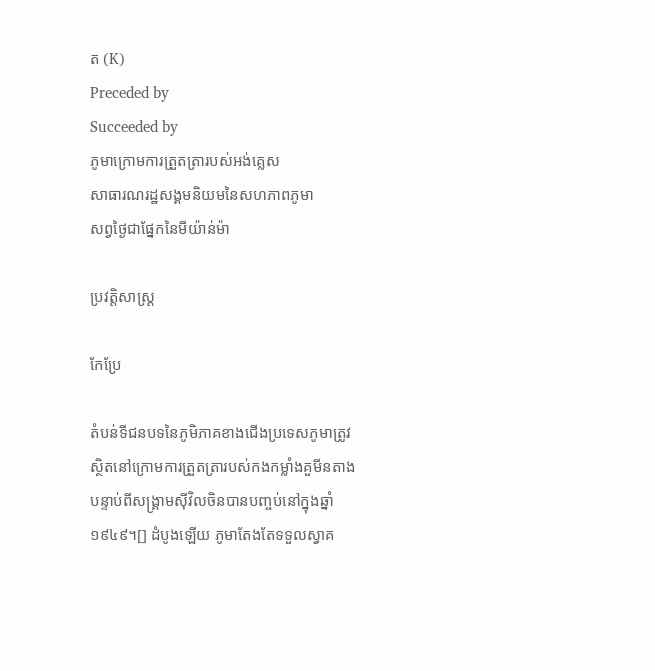ត (K)
Preceded by
Succeeded by
ភូមាក្រោមការត្រួតត្រារបស់អង់គ្លេស
សាធារណរដ្ឋសង្គមនិយមនៃសហភាពភូមា
សព្វថ្ងៃជាផ្នែកនៃមីយ៉ាន់ម៉ា

ប្រវត្តិសាស្ត្រ

កែប្រែ

តំបន់ទីជនបទនៃភូមិភាគខាងជើងប្រទេសភូមាត្រូវស្ថិតនៅក្រោមការត្រួតត្រារបស់កងកម្លាំងគួមីនតាងបន្ទាប់ពីសង្គ្រាមស៊ីវិលចិនបានបញ្ចប់នៅក្នុងឆ្នាំ១៩៤៩។[] ដំបូងឡើយ ភូមាតែងតែទទួលស្វាគ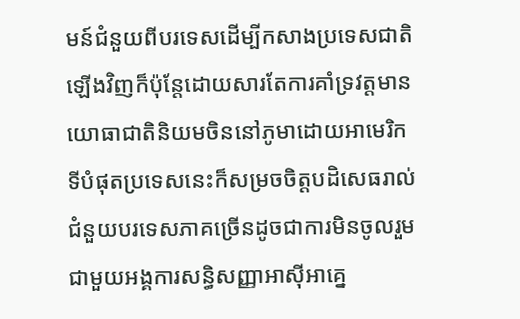មន៍ជំនួយពីបរទេសដើម្បីកសាងប្រទេសជាតិឡើងវិញក៏ប៉ុន្តែដោយសារតែការគាំទ្រវត្តមានយោធាជាតិនិយមចិននៅភូមាដោយអាមេរិក ទីបំផុតប្រទេសនេះក៏សម្រចចិត្តបដិសេធរាល់ជំនួយបរទេសភាគច្រើនដូចជាការមិនចូលរួមជាមួយអង្គការសន្ធិសញ្ញាអាស៊ីអាគ្នេ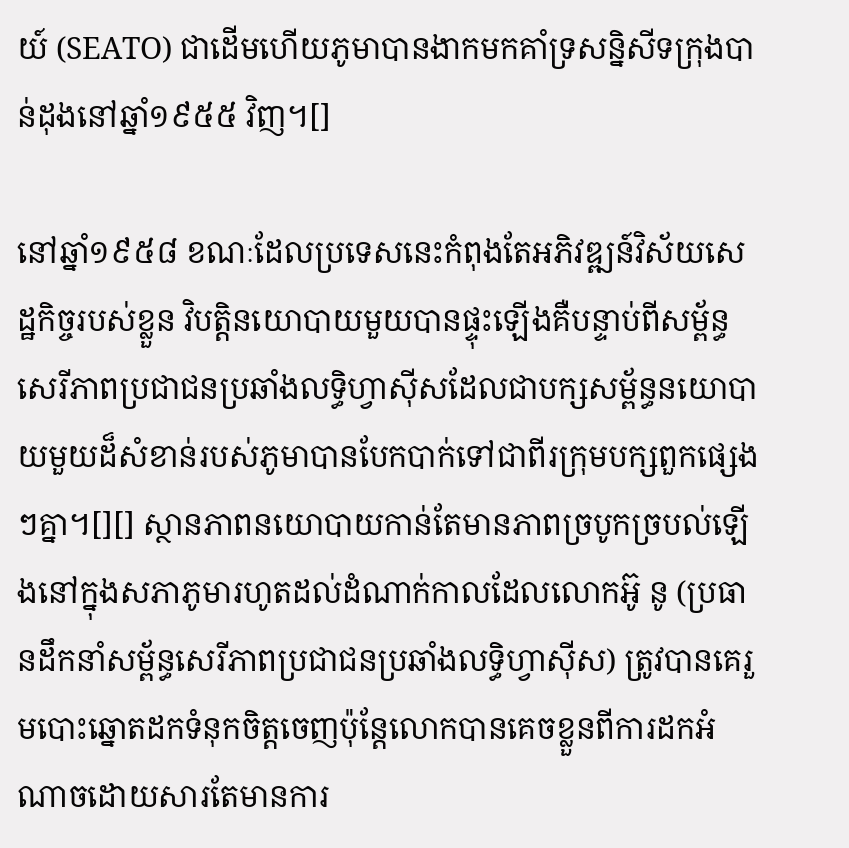យ៍ (SEATO) ជាដើមហើយភូមាបានងាកមកគាំទ្រសន្និសីទក្រុងបាន់ដុងនៅឆ្នាំ១៩៥៥ វិញ។[]

នៅឆ្នាំ១៩៥៨ ខណៈដែលប្រទេសនេះកំពុងតែអភិវឌ្ឍន៍វិស័យសេដ្ឋកិច្ចរបស់ខ្លួន វិបត្តិនយោបាយមួយបានផ្ទុះឡើងគឺបន្ទាប់ពីសម្ព័ន្ធសេរីភាពប្រជាជនប្រឆាំងលទ្ធិហ្វាស៊ីសដែលជាបក្សសម្ព័ន្ធនយោបាយមួយដ៏សំខាន់របស់ភូមាបានបែកបាក់ទៅជាពីរក្រុមបក្សពួកផ្សេងៗគ្នា។[][] ស្ថានភាពនយោបាយកាន់តែមានភាពច្របូកច្របល់ឡើងនៅក្នុងសភាភូមារហូតដល់ដំណាក់កាលដែលលោកអ៊ូ នូ (ប្រធានដឹកនាំសម្ព័ន្ធសេរីភាពប្រជាជនប្រឆាំងលទ្ធិហ្វាស៊ីស) ត្រូវបានគេរួមបោះឆ្នោតដកទំនុកចិត្តចេញប៉ុន្តែលោកបានគេចខ្លួនពីការដកអំណាចដោយសារតែមានការ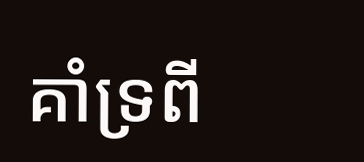គាំទ្រពី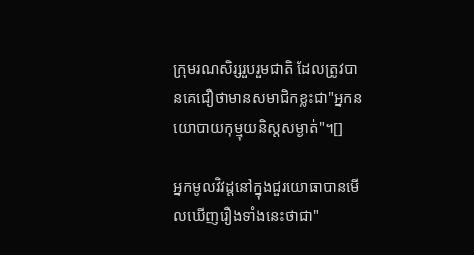ក្រុមរណសិរ្សរួបរួមជាតិ ដែលត្រូវបានគេជឿថាមានសមាជិកខ្លះជា"អ្នកនយោបាយកុម្មុយនិស្តសម្ងាត់"។[]

អ្នកមូលវិវដ្តនៅក្នុងជួរយោធាបានមើលឃើញរឿងទាំងនេះថាជា"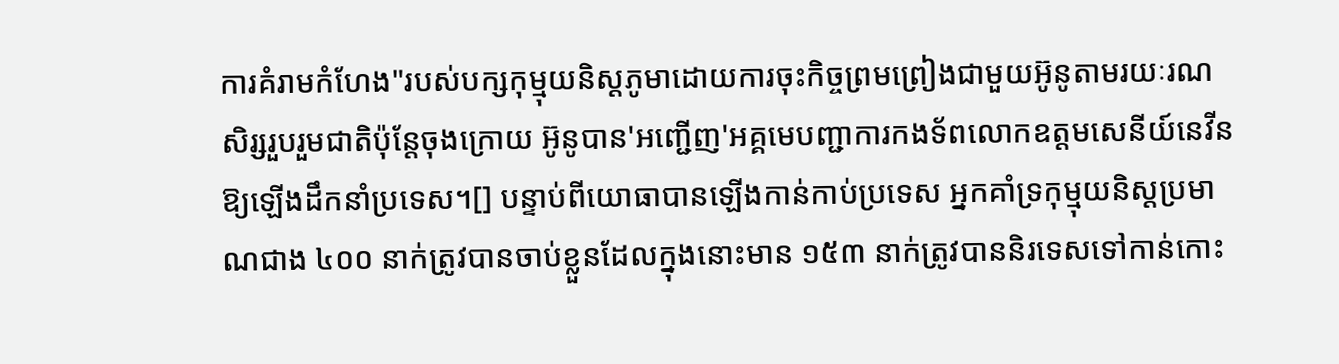ការគំរាមកំហែង"របស់បក្សកុម្មុយនិស្តភូមាដោយការចុះកិច្ចព្រមព្រៀងជាមួយអ៊ូនូតាមរយៈរណសិរ្សរួបរួមជាតិប៉ុន្តែចុងក្រោយ អ៊ូនូបាន'អញ្ជើញ'អគ្គមេបញ្ជាការកងទ័ពលោកឧត្តមសេនីយ៍នេវីនឱ្យឡើងដឹកនាំប្រទេស។[] បន្ទាប់ពីយោធាបានឡើងកាន់កាប់ប្រទេស អ្នកគាំទ្រកុម្មុយនិស្តប្រមាណជាង ៤០០ នាក់ត្រូវបានចាប់ខ្លួនដែលក្នុងនោះមាន ១៥៣ នាក់ត្រូវបាននិរទេសទៅកាន់កោះ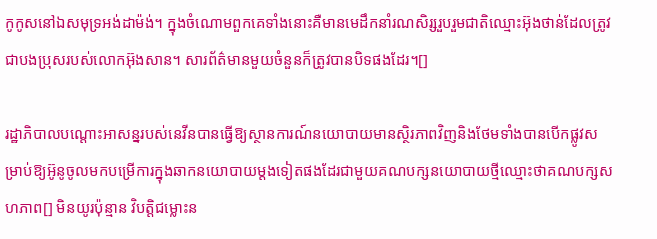កូកូសនៅឯសមុទ្រអង់ដាម៉ង់។ ក្នុងចំណោមពួកគេទាំងនោះគឺមានមេដឹកនាំរណសិរ្សរួបរួមជាតិឈ្មោះអ៊ុងថាន់ដែលត្រូវជាបងប្រុសរបស់លោកអ៊ុងសាន។ សារព័ត៌មានមួយចំនួនក៏ត្រូវបានបិទផងដែរ។[]

រដ្ឋាភិបាលបណ្តោះអាសន្នរបស់នេវីនបានធ្វើឱ្យស្ថានការណ៍នយោបាយមានស្ថិរភាពវិញនិងថែមទាំងបានបើកផ្លូវសម្រាប់ឱ្យអ៊ូនូចូលមកបម្រើការក្នុងឆាកនយោបាយម្តងទៀតផងដែរជាមួយគណបក្សនយោបាយថ្មីឈ្មោះថាគណបក្សសហភាព[] មិនយូរប៉ុន្មាន វិបត្តិជម្លោះន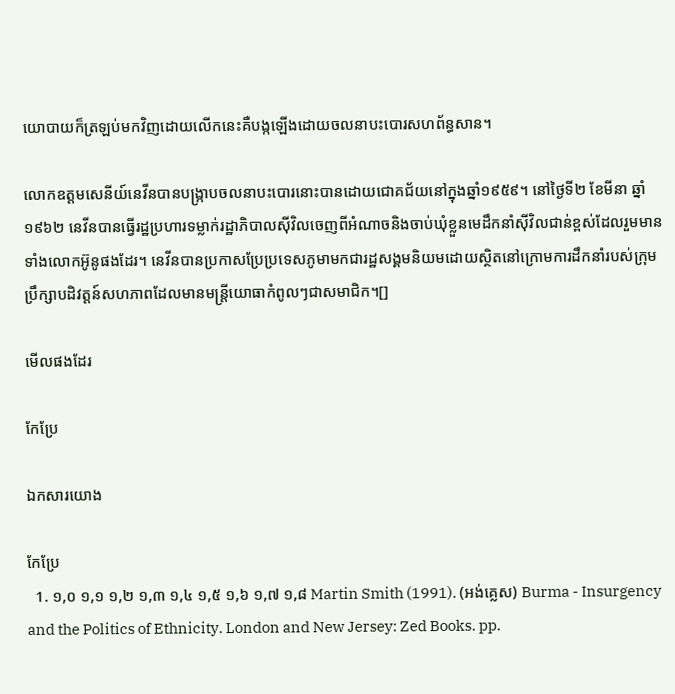យោបាយក៏ត្រឡប់មកវិញដោយលើកនេះគឺបង្កឡើងដោយចលនាបះបោរសហព័ន្ធសាន។

លោកឧត្តមសេនីយ៍នេវីនបានបង្ក្រាបចលនាបះបោរនោះបានដោយជោគជ័យនៅក្នុងឆ្នាំ១៩៥៩។ នៅថ្ងៃទី២ ខែមីនា ឆ្នាំ១៩៦២ នេវីនបានធ្វើរដ្ឋប្រហារទម្លាក់រដ្ឋាភិបាលស៊ីវិលចេញពីអំណាចនិងចាប់ឃុំខ្លួនមេដឹកនាំស៊ីវិលជាន់ខ្ពស់ដែលរួមមានទាំងលោកអ៊ូនូផងដែរ។ នេវីនបានប្រកាសប្រែប្រទេសភូមាមកជារដ្ឋសង្គមនិយមដោយស្ថិតនៅក្រោមការដឹកនាំរបស់ក្រុមប្រឹក្សាបដិវត្តន៍សហភាពដែលមានមន្ត្រីយោធាកំពូលៗជាសមាជិក។[]

មើលផងដែរ

កែប្រែ

ឯកសារយោង

កែប្រែ
  1. ១,០ ១,១ ១,២ ១,៣ ១,៤ ១,៥ ១,៦ ១,៧ ១,៨ Martin Smith (1991). (អង់គ្លេស) Burma - Insurgency and the Politics of Ethnicity. London and New Jersey: Zed Books. pp.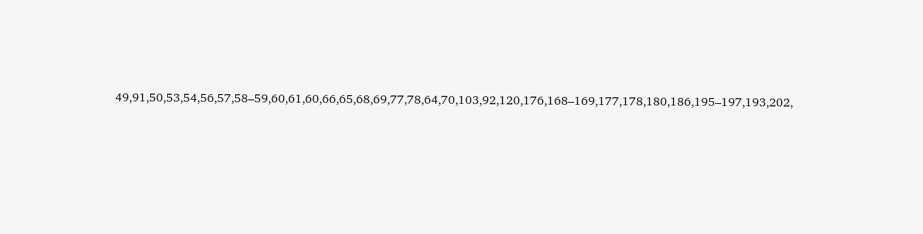49,91,50,53,54,56,57,58–59,60,61,60,66,65,68,69,77,78,64,70,103,92,120,176,168–169,177,178,180,186,195–197,193,202,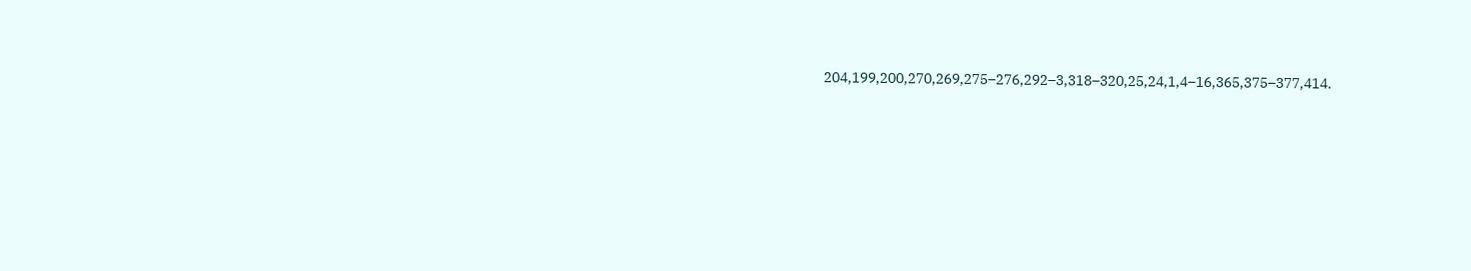204,199,200,270,269,275–276,292–3,318–320,25,24,1,4–16,365,375–377,414.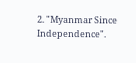2. "Myanmar Since Independence".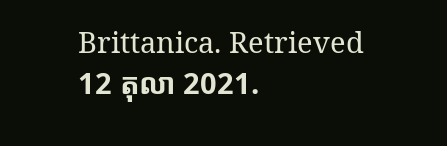Brittanica. Retrieved 12 តុលា 2021.